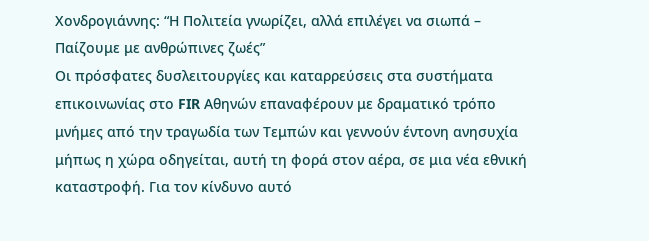Χονδρογιάννης: “Η Πολιτεία γνωρίζει, αλλά επιλέγει να σιωπά – Παίζουμε με ανθρώπινες ζωές”
Οι πρόσφατες δυσλειτουργίες και καταρρεύσεις στα συστήματα επικοινωνίας στο FIR Αθηνών επαναφέρουν με δραματικό τρόπο μνήμες από την τραγωδία των Τεμπών και γεννούν έντονη ανησυχία μήπως η χώρα οδηγείται, αυτή τη φορά στον αέρα, σε μια νέα εθνική καταστροφή. Για τον κίνδυνο αυτό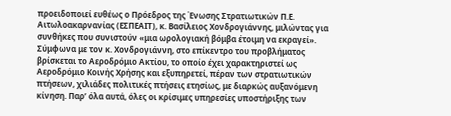προειδοποιεί ευθέως ο Πρόεδρος της Ένωσης Στρατιωτικών Π.Ε. Αιτωλοακαρνανίας (ΕΣΠΕΑΙΤ), κ. Βασίλειος Χονδρογιάννης, μιλώντας για συνθήκες που συνιστούν «μια ωρολογιακή βόμβα έτοιμη να εκραγεί».
Σύμφωνα με τον κ. Χονδρογιάννη, στο επίκεντρο του προβλήματος βρίσκεται το Αεροδρόμιο Ακτίου, το οποίο έχει χαρακτηριστεί ως Αεροδρόμιο Κοινής Χρήσης και εξυπηρετεί, πέραν των στρατιωτικών πτήσεων, χιλιάδες πολιτικές πτήσεις ετησίως, με διαρκώς αυξανόμενη κίνηση. Παρ’ όλα αυτά, όλες οι κρίσιμες υπηρεσίες υποστήριξης των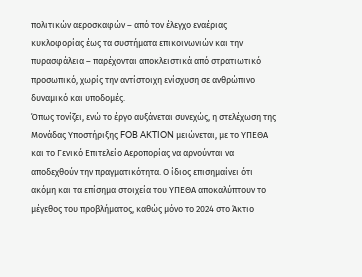πολιτικών αεροσκαφών – από τον έλεγχο εναέριας κυκλοφορίας έως τα συστήματα επικοινωνιών και την πυρασφάλεια – παρέχονται αποκλειστικά από στρατιωτικό προσωπικό, χωρίς την αντίστοιχη ενίσχυση σε ανθρώπινο δυναμικό και υποδομές.
Όπως τονίζει, ενώ το έργο αυξάνεται συνεχώς, η στελέχωση της Μονάδας Υποστήριξης FOB AKTION μειώνεται, με το ΥΠΕΘΑ και το Γενικό Επιτελείο Αεροπορίας να αρνούνται να αποδεχθούν την πραγματικότητα. Ο ίδιος επισημαίνει ότι ακόμη και τα επίσημα στοιχεία του ΥΠΕΘΑ αποκαλύπτουν το μέγεθος του προβλήματος, καθώς μόνο το 2024 στο Άκτιο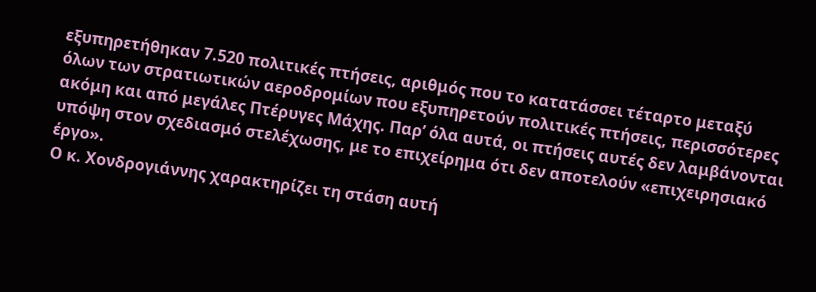εξυπηρετήθηκαν 7.520 πολιτικές πτήσεις, αριθμός που το κατατάσσει τέταρτο μεταξύ όλων των στρατιωτικών αεροδρομίων που εξυπηρετούν πολιτικές πτήσεις, περισσότερες ακόμη και από μεγάλες Πτέρυγες Μάχης. Παρ’ όλα αυτά, οι πτήσεις αυτές δεν λαμβάνονται υπόψη στον σχεδιασμό στελέχωσης, με το επιχείρημα ότι δεν αποτελούν «επιχειρησιακό έργο».
Ο κ. Χονδρογιάννης χαρακτηρίζει τη στάση αυτή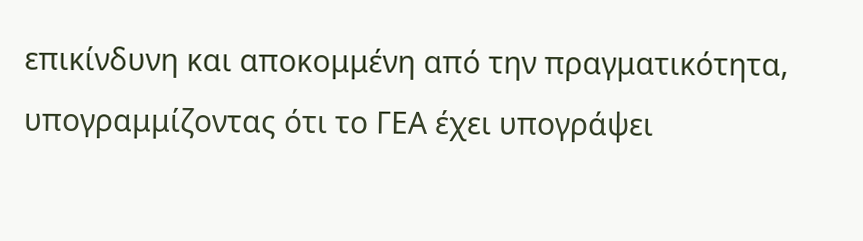επικίνδυνη και αποκομμένη από την πραγματικότητα, υπογραμμίζοντας ότι το ΓΕΑ έχει υπογράψει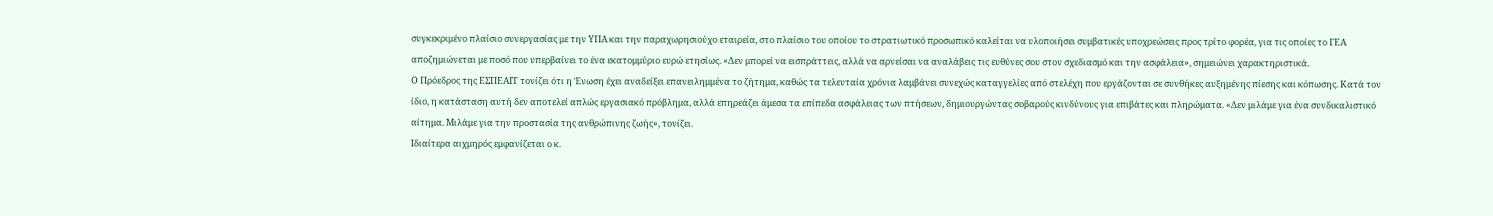συγκεκριμένο πλαίσιο συνεργασίας με την ΥΠΑ και την παραχωρησιούχο εταιρεία, στο πλαίσιο του οποίου το στρατιωτικό προσωπικό καλείται να υλοποιήσει συμβατικές υποχρεώσεις προς τρίτο φορέα, για τις οποίες το ΓΕΑ αποζημιώνεται με ποσό που υπερβαίνει το ένα εκατομμύριο ευρώ ετησίως. «Δεν μπορεί να εισπράττεις, αλλά να αρνείσαι να αναλάβεις τις ευθύνες σου στον σχεδιασμό και την ασφάλεια», σημειώνει χαρακτηριστικά.
Ο Πρόεδρος της ΕΣΠΕΑΙΤ τονίζει ότι η Ένωση έχει αναδείξει επανειλημμένα το ζήτημα, καθώς τα τελευταία χρόνια λαμβάνει συνεχώς καταγγελίες από στελέχη που εργάζονται σε συνθήκες αυξημένης πίεσης και κόπωσης. Κατά τον ίδιο, η κατάσταση αυτή δεν αποτελεί απλώς εργασιακό πρόβλημα, αλλά επηρεάζει άμεσα τα επίπεδα ασφάλειας των πτήσεων, δημιουργώντας σοβαρούς κινδύνους για επιβάτες και πληρώματα. «Δεν μιλάμε για ένα συνδικαλιστικό αίτημα. Μιλάμε για την προστασία της ανθρώπινης ζωής», τονίζει.
Ιδιαίτερα αιχμηρός εμφανίζεται ο κ.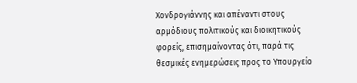Χονδρογιάννης και απέναντι στους αρμόδιους πολιτικούς και διοικητικούς φορείς, επισημαίνοντας ότι, παρά τις θεσμικές ενημερώσεις προς το Υπουργείο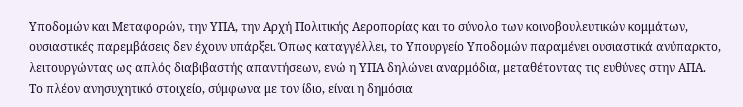Υποδομών και Μεταφορών, την ΥΠΑ, την Αρχή Πολιτικής Αεροπορίας και το σύνολο των κοινοβουλευτικών κομμάτων, ουσιαστικές παρεμβάσεις δεν έχουν υπάρξει. Όπως καταγγέλλει, το Υπουργείο Υποδομών παραμένει ουσιαστικά ανύπαρκτο, λειτουργώντας ως απλός διαβιβαστής απαντήσεων, ενώ η ΥΠΑ δηλώνει αναρμόδια, μεταθέτοντας τις ευθύνες στην ΑΠΑ.
Το πλέον ανησυχητικό στοιχείο, σύμφωνα με τον ίδιο, είναι η δημόσια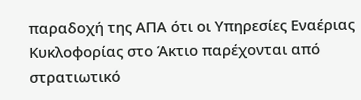παραδοχή της ΑΠΑ ότι οι Υπηρεσίες Εναέριας Κυκλοφορίας στο Άκτιο παρέχονται από στρατιωτικό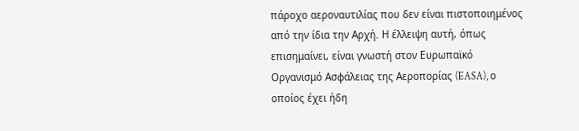πάροχο αεροναυτιλίας που δεν είναι πιστοποιημένος από την ίδια την Αρχή. Η έλλειψη αυτή, όπως επισημαίνει, είναι γνωστή στον Ευρωπαϊκό Οργανισμό Ασφάλειας της Αεροπορίας (EASA), ο οποίος έχει ήδη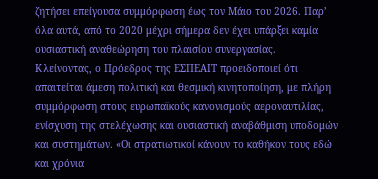ζητήσει επείγουσα συμμόρφωση έως τον Μάιο του 2026. Παρ’ όλα αυτά, από το 2020 μέχρι σήμερα δεν έχει υπάρξει καμία ουσιαστική αναθεώρηση του πλαισίου συνεργασίας.
Κλείνοντας, ο Πρόεδρος της ΕΣΠΕΑΙΤ προειδοποιεί ότι απαιτείται άμεση πολιτική και θεσμική κινητοποίηση, με πλήρη συμμόρφωση στους ευρωπαϊκούς κανονισμούς αεροναυτιλίας, ενίσχυση της στελέχωσης και ουσιαστική αναβάθμιση υποδομών και συστημάτων. «Οι στρατιωτικοί κάνουν το καθήκον τους εδώ και χρόνια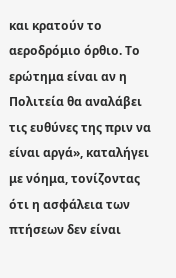και κρατούν το αεροδρόμιο όρθιο. Το ερώτημα είναι αν η Πολιτεία θα αναλάβει τις ευθύνες της πριν να είναι αργά», καταλήγει με νόημα, τονίζοντας ότι η ασφάλεια των πτήσεων δεν είναι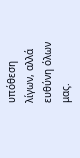υπόθεση λίγων, αλλά ευθύνη όλων μας.